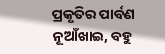ପ୍ରକୃତିର ପାର୍ବଣ ନୂଆଁଖାଇ, ବହୁ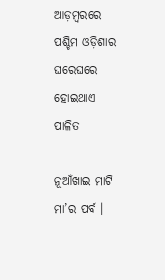ଆଡ଼ମ୍ବରରେ ପଶ୍ଚିମ ଓଡ଼ିଶାର ଘରେଘରେ ହୋଇଥାଏ ପାଳିତ

ନୂଆଁଖାଇ ମାଟି ମା’ର ପର୍ବ ।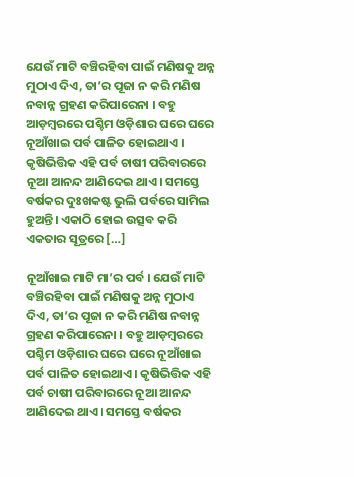ଯେଉଁ ମାଟି ବଞ୍ଚିରହିବା ପାଇଁ ମଣିଷକୁ ଅନ୍ନ ମୁଠାଏ ଦିଏ, ତା’ର ପୂଜା ନ କରି ମଣିଷ ନବାନ୍ନ ଗ୍ରହଣ କରିପାରେନା । ବହୁ ଆଡ଼ମ୍ବରରେ ପଶ୍ଚିମ ଓଡ଼ିଶାର ଘରେ ଘରେ ନୂଆଁଖାଇ ପର୍ବ ପାଳିତ ହୋଇଥାଏ । କୃଷିଭିତ୍ତିକ ଏହି ପର୍ବ ଚାଷୀ ପରିବାରରେ ନୂଆ ଆନନ୍ଦ ଆଣିଦେଇ ଥାଏ। ସମସ୍ତେ ବର୍ଷକର ଦୁଃଖକଷ୍ଟ ଭୁଲି ପର୍ବରେ ସାମିଲ ହୁଅନ୍ତି। ଏକାଠି ହୋଇ ଉତ୍ସବ କରି ଏକତାର ସୂତ୍ରରେ […]

ନୂଆଁଖାଇ ମାଟି ମା’ର ପର୍ବ । ଯେଉଁ ମାଟି ବଞ୍ଚିରହିବା ପାଇଁ ମଣିଷକୁ ଅନ୍ନ ମୁଠାଏ ଦିଏ, ତା’ର ପୂଜା ନ କରି ମଣିଷ ନବାନ୍ନ ଗ୍ରହଣ କରିପାରେନା । ବହୁ ଆଡ଼ମ୍ବରରେ ପଶ୍ଚିମ ଓଡ଼ିଶାର ଘରେ ଘରେ ନୂଆଁଖାଇ ପର୍ବ ପାଳିତ ହୋଇଥାଏ । କୃଷିଭିତ୍ତିକ ଏହି ପର୍ବ ଚାଷୀ ପରିବାରରେ ନୂଆ ଆନନ୍ଦ ଆଣିଦେଇ ଥାଏ। ସମସ୍ତେ ବର୍ଷକର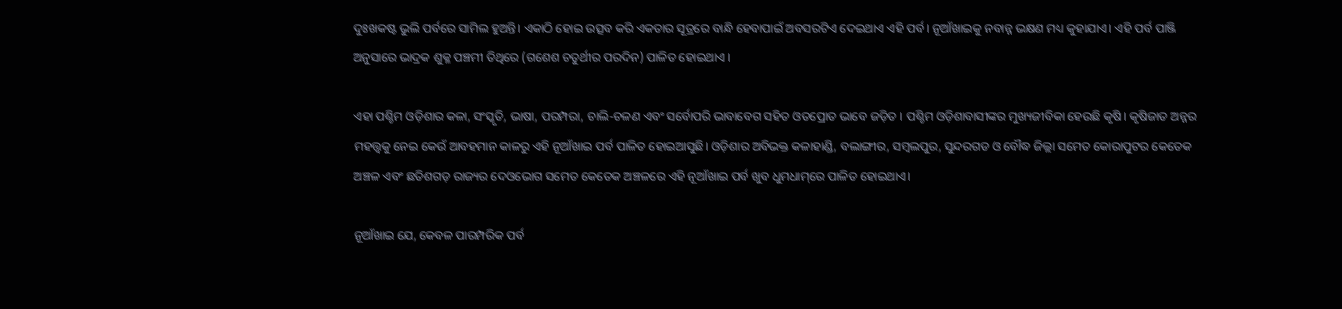ଦୁଃଖକଷ୍ଟ ଭୁଲି ପର୍ବରେ ସାମିଲ ହୁଅନ୍ତି। ଏକାଠି ହୋଇ ଉତ୍ସବ କରି ଏକତାର ସୂତ୍ରରେ ବାନ୍ଧି ହେବାପାଇଁ ଅବସରଟିଏ ଦେଇଥାଏ ଏହି ପର୍ବ। ନୂଆଁଖାଇକୁ ନବାନ୍ନ ଭକ୍ଷଣ ମଧ୍ୟ କୁହାଯାଏ। ଏହି ପର୍ବ ପାଞ୍ଜି ଅନୁସାରେ ଭାଦ୍ରକ ଶୁକ୍ଳ ପଞ୍ଚମୀ ତିଥିରେ (ଗଶେଶ ଚତୁର୍ଥୀର ପରଦିନ) ପାଳିତ ହୋଇଥାଏ ।

ଏହା ପଶ୍ଚିମ ଓଡ଼ିଶାର କଳା, ସଂସ୍କୃତି, ଭାଷା, ପରମ୍ପରା, ଚାଲି-ଚଳଣ ଏବଂ ସର୍ବୋପରି ଭାବାବେଗ ସହିତ ଓତପ୍ରୋତ ଭାବେ ଜଡ଼ିତ । ପଶ୍ଚିମ ଓଡ଼ିଶାବାସୀଙ୍କର ମୁଖ୍ୟଜୀବିକା ହେଉଛି କୃଷି। କୃଷିଜାତ ଅନ୍ନର ମହତ୍ତ୍ବକୁ ନେଇ କେଉଁ ଆବହମାନ କାଳରୁ ଏହି ନୂଆଁଖାଇ ପର୍ବ ପାଳିତ ହୋଇଆସୁଛି। ଓଡ଼ିଶାର ଅବିଭକ୍ତ କଳାହାଣ୍ଡି, ବଲାଙ୍ଗୀର, ସମ୍ବଲପୁର, ସୁନ୍ଦରଗଡ ଓ ବୌଦ୍ଧ ଜିଲ୍ଲା ସମେତ କୋରାପୁଟର କେତେକ ଅଞ୍ଚଳ ଏବଂ ଛତିଶଗଡ଼ ରାଜ୍ୟର ଦେଓଭୋଗ ସମେତ କେତେକ ଅଞ୍ଚଳରେ ଏହି ନୂଆଁଖାଇ ପର୍ବ ଖୁବ ଧୁମଧାମ୍‌ରେ ପାଳିତ ହୋଇଥାଏ।

ନୂଆଁଖାଇ ଯେ, କେବଳ ପାରମ୍ପରିକ ପର୍ବ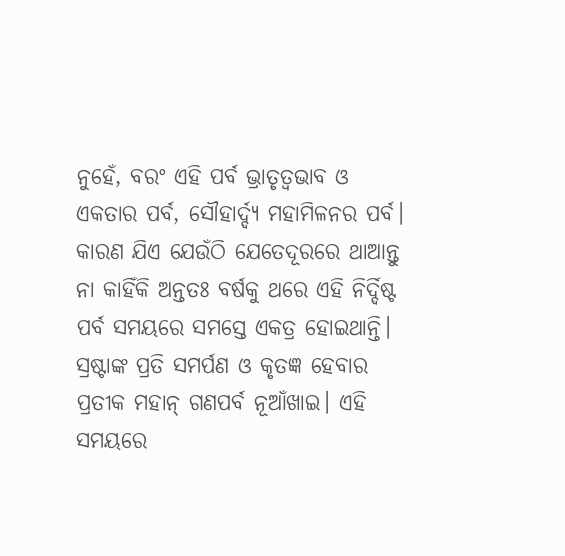ନୁହେଁ, ବରଂ ଏହି ପର୍ବ ଭ୍ରାତୃତ୍ବଭାବ ଓ ଏକତାର ପର୍ବ, ସୌହାର୍ଦ୍ଦ୍ୟ ମହାମିଳନର ପର୍ବ। କାରଣ ଯିଏ ଯେଉଁଠି ଯେତେଦୂରରେ ଥାଆନ୍ତୁ ନା କାହିଁକି ଅନ୍ତତଃ ବର୍ଷକୁ ଥରେ ଏହି ନିର୍ଦ୍ଦିଷ୍ଟ ପର୍ବ ସମୟରେ ସମସ୍ତେ ଏକତ୍ର ହୋଇଥାନ୍ତି। ସ୍ରଷ୍ଟାଙ୍କ ପ୍ରତି ସମର୍ପଣ ଓ କୃତଜ୍ଞ ହେବାର ପ୍ରତୀକ ମହାନ୍‌ ଗଣପର୍ବ ନୂଆଁଖାଇ। ଏହି ସମୟରେ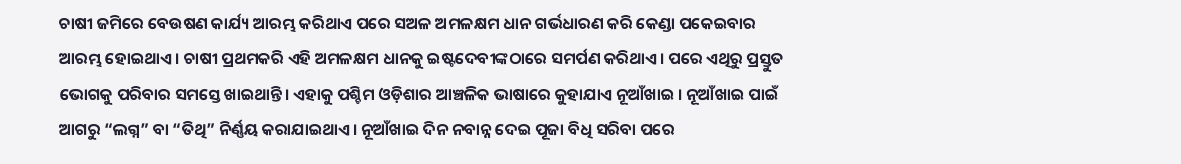ଚାଷୀ ଜମିରେ ବେଉଷଣ କାର୍ଯ୍ୟ ଆରମ୍ଭ କରିଥାଏ ପରେ ସଅଳ ଅମଳକ୍ଷମ ଧାନ ଗର୍ଭଧାରଣ କରି କେଣ୍ଡା ପକେଇବାର ଆରମ୍ଭ ହୋଇଥାଏ। ଚାଷୀ ପ୍ରଥମକରି ଏହି ଅମଳକ୍ଷମ ଧାନକୁ ଇଷ୍ଟଦେବୀଙ୍କଠାରେ ସମର୍ପଣ କରିଥାଏ। ପରେ ଏଥିରୁ ପ୍ରସ୍ତୁତ ଭୋଗକୁ ପରିବାର ସମସ୍ତେ ଖାଇଥାନ୍ତି। ଏହାକୁ ପଶ୍ଚିମ ଓଡ଼ିଶାର ଆଞ୍ଚଳିକ ଭାଷାରେ କୁହାଯାଏ ନୂଆଁଖାଇ । ନୂଆଁଖାଇ ପାଇଁ ଆଗରୁ “ଲଗ୍ନ” ବା “ତିଥି” ନିର୍ଣ୍ଣୟ କରାଯାଇଥାଏ। ନୂଆଁଖାଇ ଦିନ ନବାନ୍ନ ଦେଇ ପୂଜା ବିଧି ସରିବା ପରେ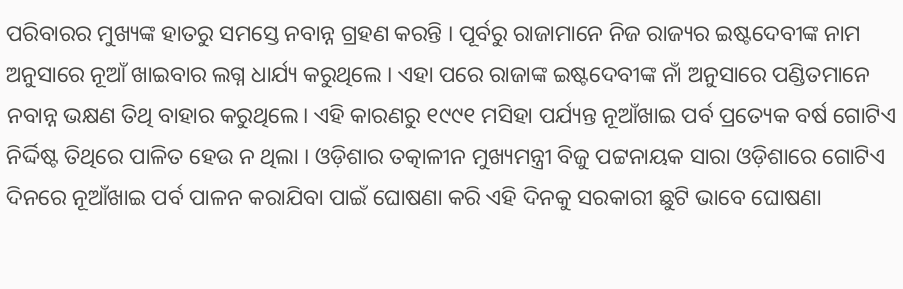ପରିବାରର ମୁଖ୍ୟଙ୍କ ହାତରୁ ସମସ୍ତେ ନବାନ୍ନ ଗ୍ରହଣ କରନ୍ତି । ପୂର୍ବରୁ ରାଜାମାନେ ନିଜ ରାଜ୍ୟର ଇଷ୍ଟଦେବୀଙ୍କ ନାମ ଅନୁସାରେ ନୂଆଁ ଖାଇବାର ଲଗ୍ନ ଧାର୍ଯ୍ୟ କରୁଥିଲେ । ଏହା ପରେ ରାଜାଙ୍କ ଇଷ୍ଟଦେବୀଙ୍କ ନାଁ ଅନୁସାରେ ପଣ୍ଡିତମାନେ ନବାନ୍ନ ଭକ୍ଷଣ ତିଥି ବାହାର କରୁଥିଲେ। ଏହି କାରଣରୁ ୧୯୯୧ ମସିହା ପର୍ଯ୍ୟନ୍ତ ନୂଆଁଖାଇ ପର୍ବ ପ୍ରତ୍ୟେକ ବର୍ଷ ଗୋଟିଏ ନିର୍ଦ୍ଦିଷ୍ଟ ତିଥିରେ ପାଳିତ ହେଉ ନ ଥିଲା । ଓଡ଼ିଶାର ତତ୍କାଳୀନ ମୁଖ୍ୟମନ୍ତ୍ରୀ ବିଜୁ ପଟ୍ଟନାୟକ ସାରା ଓଡ଼ିଶାରେ ଗୋଟିଏ ଦିନରେ ନୂଆଁଖାଇ ପର୍ବ ପାଳନ କରାଯିବା ପାଇଁ ଘୋଷଣା କରି ଏହି ଦିନକୁ ସରକାରୀ ଛୁଟି ଭାବେ ଘୋଷଣା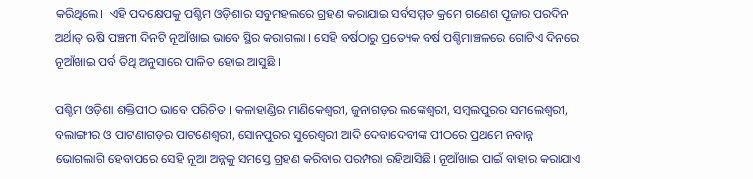କରିଥିଲେ।  ଏହି ପଦକ୍ଷେପକୁ ପଶ୍ଚିମ ଓଡ଼ିଶାର ସବୁମହଲରେ ଗ୍ରହଣ କରାଯାଇ ସର୍ବସମ୍ମତ କ୍ରମେ ଗଣେଶ ପୂଜାର ପରଦିନ ଅର୍ଥାତ୍‌ ଋଷି ପଞ୍ଚମୀ ଦିନଟି ନୂଆଁଖାଇ ଭାବେ ସ୍ଥିର କରାଗଲା । ସେହି ବର୍ଷଠାରୁ ପ୍ରତ୍ୟେକ ବର୍ଷ ପଶ୍ଚିମାଞ୍ଚଳରେ ଗୋଟିଏ ଦିନରେ ନୂଆଁଖାଇ ପର୍ବ ତିଥି ଅନୁସାରେ ପାଳିତ ହୋଇ ଆସୁଛି ।

ପଶ୍ଚିମ ଓଡ଼ିଶା ଶକ୍ତିପୀଠ ଭାବେ ପରିଚିତ । କଳାହାଣ୍ଡିର ମାଣିକେଶ୍ୱରୀ, ଜୁନାଗଡ଼ର ଲଙ୍କେଶ୍ୱରୀ, ସମ୍ବଲପୁରର ସମଲେଶ୍ୱରୀ, ବଲାଙ୍ଗୀର ଓ ପାଟଣାଗଡ଼ର ପାଟଣେଶ୍ୱରୀ, ସୋନପୁରର ସୁରେଶ୍ୱରୀ ଆଦି ଦେବାଦେବୀଙ୍କ ପୀଠରେ ପ୍ରଥମେ ନବାନ୍ନ ଭୋଗଲାଗି ହେବାପରେ ସେହି ନୂଆ ଅନ୍ନକୁ ସମସ୍ତେ ଗ୍ରହଣ କରିବାର ପରମ୍ପରା ରହିଆସିଛି। ନୂଆଁଖାଇ ପାଇଁ ବାହାର କରାଯାଏ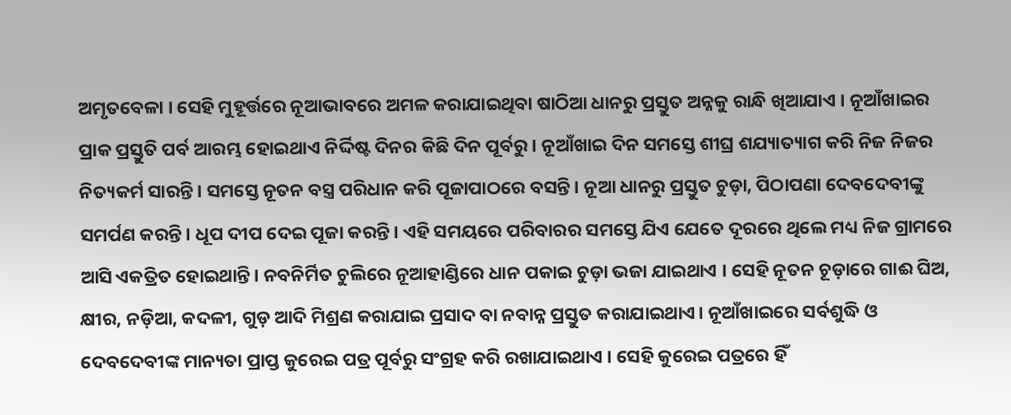ଅମୃତବେଳା । ସେହି ମୁହୂର୍ତ୍ତରେ ନୂଆଭାବରେ ଅମଳ କରାଯାଇଥିବା ଷାଠିଆ ଧାନରୁ ପ୍ରସ୍ତୁତ ଅନ୍ନକୁ ରାନ୍ଧି ଖିଆଯାଏ । ନୂଆଁଖାଇର ପ୍ରାକ ପ୍ରସ୍ତୁତି ପର୍ବ ଆରମ୍ଭ ହୋଇଥାଏ ନିର୍ଦ୍ଦିଷ୍ଟ ଦିନର କିଛି ଦିନ ପୂର୍ବରୁ। ନୂଆଁଖାଇ ଦିନ ସମସ୍ତେ ଶୀଘ୍ର ଶଯ୍ୟାତ୍ୟାଗ କରି ନିଜ ନିଜର ନିତ୍ୟକର୍ମ ସାରନ୍ତି। ସମସ୍ତେ ନୂତନ ବସ୍ତ୍ର ପରିଧାନ କରି ପୂଜାପାଠରେ ବସନ୍ତି। ନୂଆ ଧାନରୁ ପ୍ରସ୍ତୁତ ଚୁଡ଼ା, ପିଠାପଣା ଦେବଦେବୀଙ୍କୁ ସମର୍ପଣ କରନ୍ତି। ଧୂପ ଦୀପ ଦେଇ ପୂଜା କରନ୍ତି। ଏହି ସମୟରେ ପରିବାରର ସମସ୍ତେ ଯିଏ ଯେତେ ଦୂରରେ ଥିଲେ ମଧ୍ୟ ନିଜ ଗ୍ରାମରେ ଆସି ଏକତ୍ରିତ ହୋଇଥାନ୍ତି। ନବନିର୍ମିତ ଚୁଲିରେ ନୂଆହାଣ୍ଡିରେ ଧାନ ପକାଇ ଚୁଡ଼ା ଭଜା ଯାଇଥାଏ । ସେହି ନୂତନ ଚୂଡ଼ାରେ ଗାଈ ଘିଅ, କ୍ଷୀର, ନଡ଼ିଆ, କଦଳୀ, ଗୁଡ଼ ଆଦି ମିଶ୍ରଣ କରାଯାଇ ପ୍ରସାଦ ବା ନବାନ୍ନ ପ୍ରସ୍ତୁତ କରାଯାଇଥାଏ। ନୂଆଁଖାଇରେ ସର୍ବଶୁଦ୍ଧି ଓ ଦେବଦେବୀଙ୍କ ମାନ୍ୟତା ପ୍ରାପ୍ତ କୁରେଇ ପତ୍ର ପୂର୍ବରୁ ସଂଗ୍ରହ କରି ରଖାଯାଇଥାଏ । ସେହି କୁରେଇ ପତ୍ରରେ ହିଁ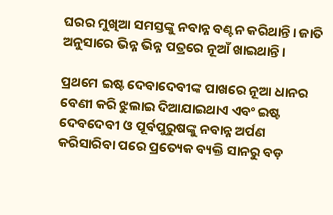ଘରର ମୁଖିଆ ସମସ୍ତଙ୍କୁ ନବାନ୍ନ ବଣ୍ଟନ କରିଥାନ୍ତି। ଜାତି ଅନୁସାରେ ଭିନ୍ନ ଭିନ୍ନ ପତ୍ରରେ ନୂଆଁ ଖାଇଥାନ୍ତି।

ପ୍ରଥମେ ଇଷ୍ଟ ଦେବାଦେବୀଙ୍କ ପାଖରେ ନୂଆ ଧାନର ବେଣୀ କରି ଝୁଲାଇ ଦିଆଯାଇଥାଏ ଏବଂ ଇଷ୍ଟ ଦେବଦେବୀ ଓ ପୂର୍ବପୁରୁଷଙ୍କୁ ନବାନ୍ନ ଅର୍ପଣ କରିସାରିବା ପରେ ପ୍ରତ୍ୟେକ ବ୍ୟକ୍ତି ସାନରୁ ବଡ଼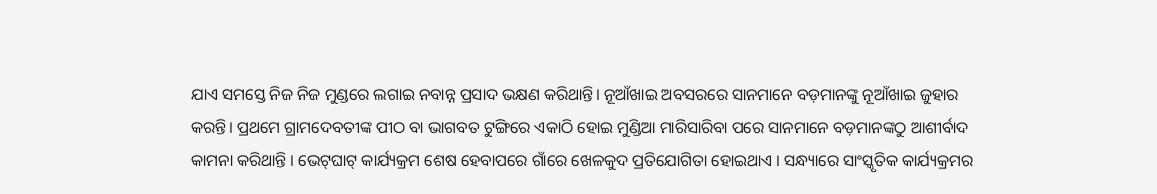ଯାଏ ସମସ୍ତେ ନିଜ ନିଜ ମୁଣ୍ଡରେ ଲଗାଇ ନବାନ୍ନ ପ୍ରସାଦ ଭକ୍ଷଣ କରିଥାନ୍ତି। ନୂଆଁଖାଇ ଅବସରରେ ସାନମାନେ ବଡ଼ମାନଙ୍କୁ ନୂଆଁଖାଇ ଜୁହାର କରନ୍ତି। ପ୍ରଥମେ ଗ୍ରାମଦେବତୀଙ୍କ ପୀଠ ବା ଭାଗବତ ଟୁଙ୍ଗିରେ ଏକାଠି ହୋଇ ମୁଣ୍ଡିଆ ମାରିସାରିବା ପରେ ସାନମାନେ ବଡ଼ମାନଙ୍କଠୁ ଆଶୀର୍ବାଦ କାମନା କରିଥାନ୍ତି । ଭେଟ୍‌ଘାଟ୍‌ କାର୍ଯ୍ୟକ୍ରମ ଶେଷ ହେବାପରେ ଗାଁରେ ଖେଳକୁଦ ପ୍ରତିଯୋଗିତା ହୋଇଥାଏ । ସନ୍ଧ୍ୟାରେ ସାଂସ୍କୃତିକ କାର୍ଯ୍ୟକ୍ରମର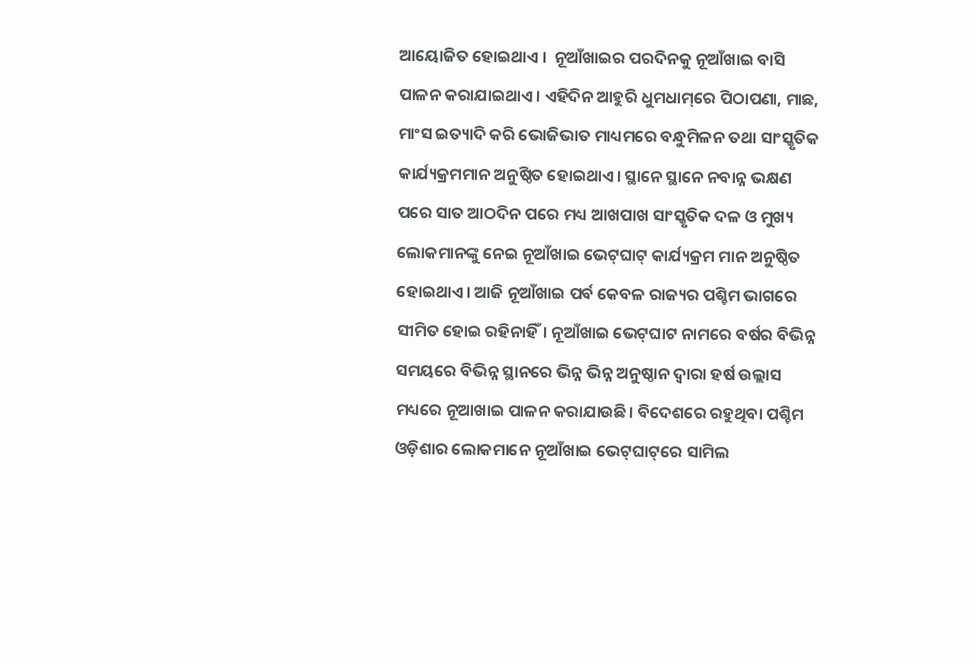ଆୟୋଜିତ ହୋଇଥାଏ ।  ନୂଆଁଖାଇର ପରଦିନକୁ ନୂଆଁଖାଇ ବାସି ପାଳନ କରାଯାଇଥାଏ। ଏହିଦିନ ଆହୁରି ଧୁମଧାମ୍‌ରେ ପିଠାପଣା, ମାଛ, ମାଂସ ଇତ୍ୟାଦି କରି ଭୋଜିଭାତ ମାଧ୍ୟମରେ ବନ୍ଧୁମିଳନ ତଥା ସାଂସ୍କୃତିକ କାର୍ଯ୍ୟକ୍ରମମାନ ଅନୁଷ୍ଠିତ ହୋଇଥାଏ। ସ୍ଥାନେ ସ୍ଥାନେ ନବାନ୍ନ ଭକ୍ଷଣ ପରେ ସାତ ଆଠଦିନ ପରେ ମଧ୍ୟ ଆଖପାଖ ସାଂସ୍କୃତିକ ଦଳ ଓ ମୁଖ୍ୟ ଲୋକମାନଙ୍କୁ ନେଇ ନୂଆଁଖାଇ ଭେଟ୍‌ଘାଟ୍‌ କାର୍ଯ୍ୟକ୍ରମ ମାନ ଅନୁଷ୍ଠିତ ହୋଇଥାଏ। ଆଜି ନୂଆଁଖାଇ ପର୍ବ କେବଳ ରାଜ୍ୟର ପଶ୍ଚିମ ଭାଗରେ ସୀମିତ ହୋଇ ରହିନାହିଁ। ନୂଆଁଖାଇ ଭେଟ୍‌ଘାଟ ନାମରେ ବର୍ଷର ବିଭିନ୍ନ ସମୟରେ ବିଭିନ୍ନ ସ୍ଥାନରେ ଭିନ୍ନ ଭିନ୍ନ ଅନୁଷ୍ଠାନ ଦ୍ବାରା ହର୍ଷ ଉଲ୍ଲାସ ମଧ୍ୟରେ ନୂଆଖାଇ ପାଳନ କରାଯାଉଛି। ବିଦେଶରେ ରହୁଥିବା ପଶ୍ଚିମ ଓଡ଼ିଶାର ଲୋକମାନେ ନୂଆଁଖାଇ ଭେଟ୍‌ଘାଟ୍‌ରେ ସାମିଲ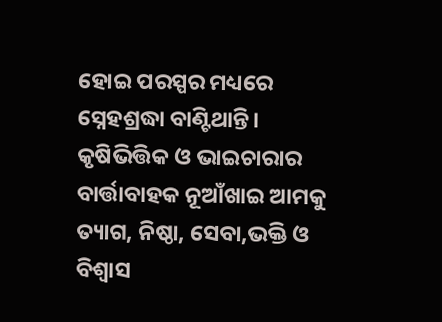ହୋଇ ପରସ୍ପର ମଧ୍ୟରେ ସ୍ନେହଶ୍ରଦ୍ଧା ବାଣ୍ଟିଥାନ୍ତି। କୃଷିଭିତ୍ତିକ ଓ ଭାଇଚାରାର ବାର୍ତ୍ତାବାହକ ନୂଆଁଖାଇ ଆମକୁ ତ୍ୟାଗ, ନିଷ୍ଠା, ସେବା,ଭକ୍ତି ଓ ବିଶ୍ବାସ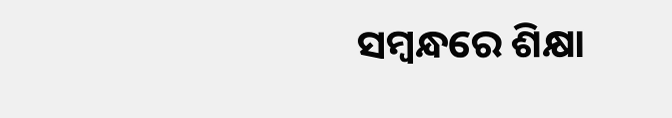ସମ୍ବନ୍ଧରେ ଶିକ୍ଷା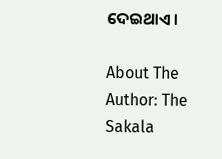ଦେଇଥାଏ।

About The Author: The Sakala